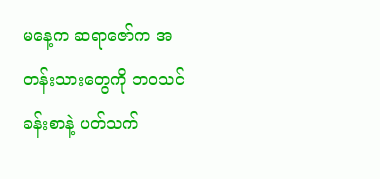မနေ့က ဆရာဇော်က အတန်းသားတွေကို ဘဝသင်ခန်းစာနဲ့ ပတ်သက်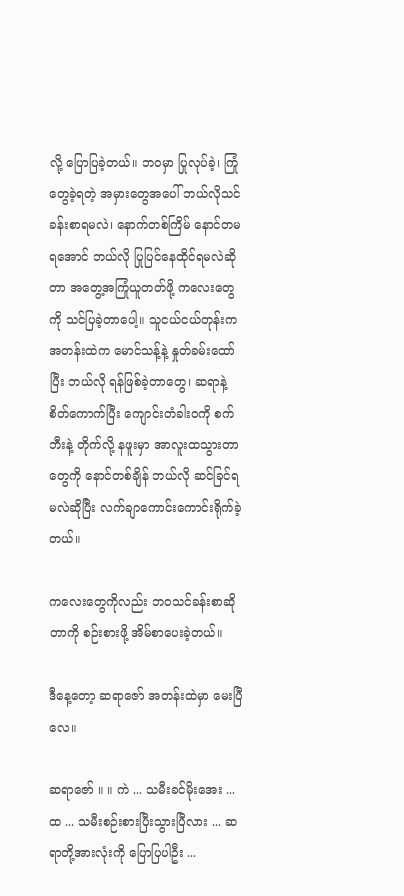လို့ ပြောပြခဲ့တယ်။ ဘဝမှာ ပြုလုပ်ခဲ့၊ ကြုံတွေခဲ့ရတဲ့ အမှားတွေအပေါ် ဘယ်လိုသင်ခန်းစာရမလဲ၊ နောက်တစ်ကြိမ် နောင်တမရအောင် ဘယ်လို ပြုပြင်နေထိုင်ရမလဲဆိုတာ အတွေ့အကြုံယူတတ်ဖို့ ကလေးတွေကို သင်ပြခဲ့တာပေါ့။ သူငယ်ငယ်တုန်းက အတန်းထဲက မောင်သန့်နဲ့ နှုတ်ခမ်းထော်ပြီး ဘယ်လို ရန်ဖြစ်ခဲ့တာတွေ၊ ဆရာနဲ့ စိတ်ကောက်ပြီး ကျောင်းတံခါးဝကို စက်ဘီးနဲ့ တိုက်လို့ နဖူးမှာ အာလူးထသွားတာတွေကို နောင်တစ်ချိန် ဘယ်လို ဆင်ခြင်ရမလဲဆိုပြီး လက်ချာကောင်းကောင်းရိုက်ခဲ့တယ်။

ကလေးတွေကိုလည်း ဘဝသင်ခန်းစာဆိုတာကို စဉ်းစားဖို့ အိမ်စာပေးခဲ့တယ်။

ဒီနေ့တော့ ဆရာဇော် အတန်းထဲမှာ မေးပြီလေ။

ဆရာဇော် ။ ။ ကဲ ... သမီးခင်မိုးအေး ... ထ ... သမီးစဉ်းစားပြီးသွားပြီလား ... ဆရာတို့အားလုံးကို ပြောပြပါဦး ...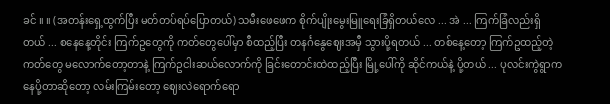ခင် ။ ။ (အတန်းရှေ့ထွက်ပြီး မတ်တပ်ရပ်ပြောတယ်) သမီးဖေဖေက စိုက်ပျိုးမွေးမြူရေးခြံရှိတယ်လေ ... အဲ ... ကြက်ခြံလည်းရှိတယ် ... စနေနေ့တိုင်း ကြက်ဥတွေကို ကတ်တွေပေါ်မှာ စီထည့်ပြီး တနင်္ဂနွေဈေးအမှီ သွားပို့ရတယ် ... တစ်နေ့တော့ ကြက်ဥထည့်တဲ့ကတ်တွေ မလောက်တော့တာနဲ့ ကြက်ဥငါးဆယ်လောက်ကို ခြင်းတောင်းထဲထည့်ပြီး မြို့ပေါ်ကို ဆိုင်ကယ်နဲ့ ပို့တယ် ... ပုလင်းကွဲရွာကနေပို့တာဆိုတော့ လမ်းကြမ်းတော့ ဈေးလဲရောက်ရော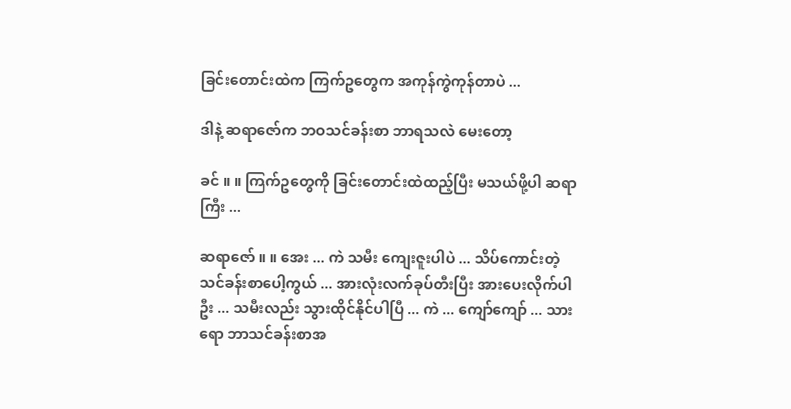ခြင်းတောင်းထဲက ကြက်ဥတွေက အကုန်ကွဲကုန်တာပဲ ...

ဒါနဲ့ ဆရာဇော်က ဘဝသင်ခန်းစာ ဘာရသလဲ မေးတော့

ခင် ။ ။ ကြက်ဥတွေကို ခြင်းတောင်းထဲထည့်ပြီး မသယ်ဖို့ပါ ဆရာကြီး ...

ဆရာဇော် ။ ။ အေး ... ကဲ သမီး ကျေးဇူးပါပဲ ... သိပ်ကောင်းတဲ့ သင်ခန်းစာပေါ့ကွယ် ... အားလုံးလက်ခုပ်တီးပြီး အားပေးလိုက်ပါဦး ... သမီးလည်း သွားထိုင်နိုင်ပါပြီ ... ကဲ ... ကျော်ကျော် ... သားရော ဘာသင်ခန်းစာအ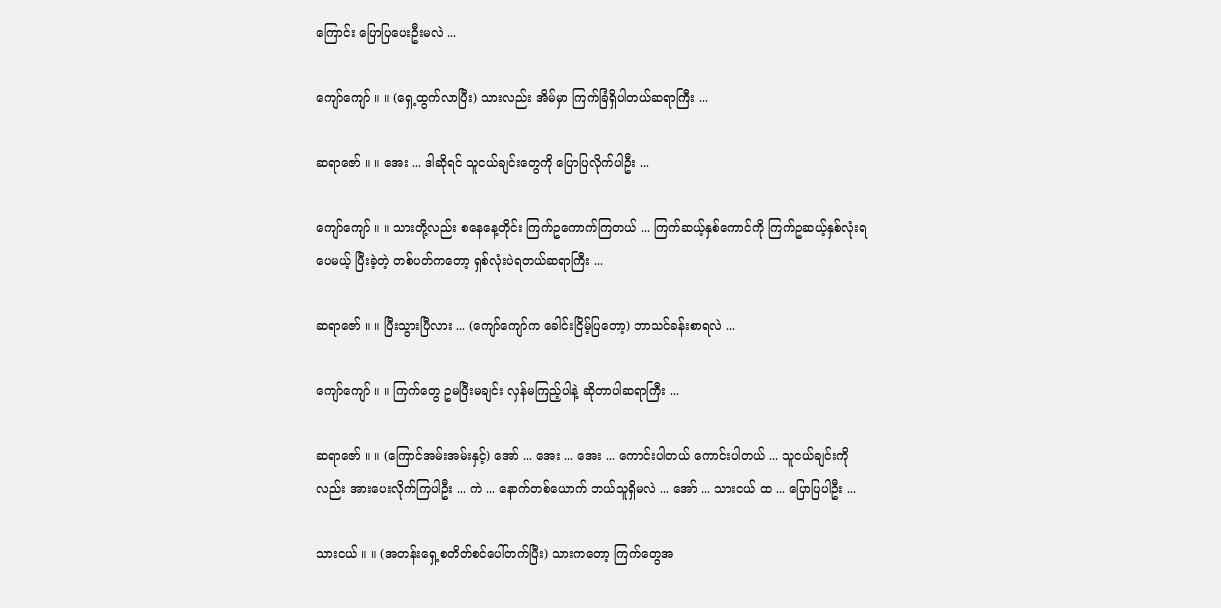ကြောင်း ပြောပြပေးဦးမလဲ ...

ကျော်ကျော် ။ ။ (ရှေ့ထွက်လာပြီး) သားလည်း အိမ်မှာ ကြက်ခြံရှိပါတယ်ဆရာကြီး ...

ဆရာဇော် ။ ။ အေး ... ဒါဆိုရင် သူငယ်ချင်းတွေကို ပြောပြလိုက်ပါဦး ...

ကျော်ကျော် ။ ။ သားတို့လည်း စနေနေ့တိုင်း ကြက်ဥကောက်ကြတယ် ... ကြက်ဆယ့်နှစ်ကောင်ကို ကြက်ဥဆယ့်နှစ်လုံးရပေမယ့် ပြီးခဲ့တဲ့ တစ်ပတ်ကတော့ ရှစ်လုံးပဲရတယ်ဆရာကြီး ...

ဆရာဇော် ။ ။ ပြီးသွားပြီလား ... (ကျော်ကျော်က ခေါင်းငြိမ့်ပြတော့) ဘာသင်ခန်းစာရလဲ ...

ကျော်ကျော် ။ ။ ကြက်တွေ ဥမပြီးမချင်း လှန်မကြည့်ပါနဲ့ ဆိုတာပါဆရာကြီး ...

ဆရာဇော် ။ ။ (ကြောင်အမ်းအမ်းနှင့်) အော် ... အေး ... အေး ... ကောင်းပါတယ် ကောင်းပါတယ် ... သူငယ်ချင်းကိုလည်း အားပေးလိုက်ကြပါဦး ... ကဲ ... နောက်တစ်ယောက် ဘယ်သူရှိမလဲ ... အော် ... သားငယ် ထ ... ပြောပြပါဦး ...

သားငယ် ။ ။ (အတန်းရှေ့စတိတ်စင်ပေါ်တက်ပြီး) သားကတော့ ကြက်တွေအ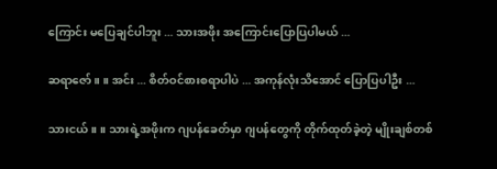ကြောင်း မပြေချင်ပါဘူး ... သားအဖိုး အကြောင်းပြောပြပါမယ် ...

ဆရာဇော် ။ ။ အင်း ... စိတ်ဝင်စားစရာပါပဲ ... အကုန်လုံးသိအောင် ပြောပြပါဦး ...

သားငယ် ။ ။ သားရဲ့အဖိုးက ဂျပန်ခေတ်မှာ ဂျပန်တွေကို တိုက်ထုတ်ခဲ့တဲ့ မျိုးချစ်တစ်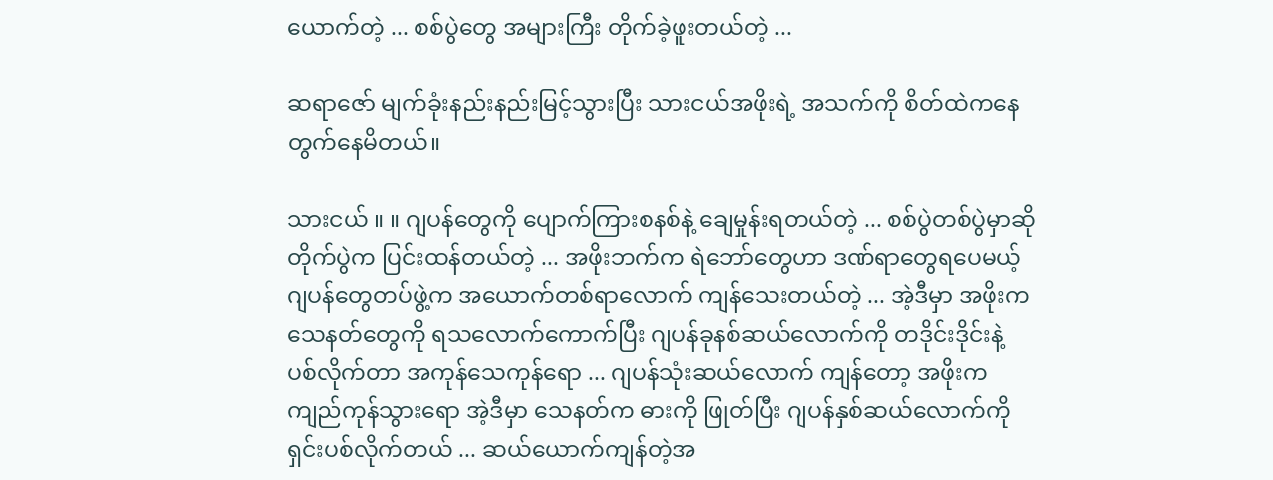ယောက်တဲ့ ... စစ်ပွဲတွေ အများကြီး တိုက်ခဲ့ဖူးတယ်တဲ့ ...

ဆရာဇော် မျက်ခုံးနည်းနည်းမြင့်သွားပြီး သားငယ်အဖိုးရဲ့ အသက်ကို စိတ်ထဲကနေ တွက်နေမိတယ်။

သားငယ် ။ ။ ဂျပန်တွေကို ပျောက်ကြားစနစ်နဲ့ ချေမှုန်းရတယ်တဲ့ ... စစ်ပွဲတစ်ပွဲမှာဆို တိုက်ပွဲက ပြင်းထန်တယ်တဲ့ ... အဖိုးဘက်က ရဲဘော်တွေဟာ ဒဏ်ရာတွေရပေမယ့် ဂျပန်တွေတပ်ဖွဲ့က အယောက်တစ်ရာလောက် ကျန်သေးတယ်တဲ့ ... အဲ့ဒီမှာ အဖိုးက သေနတ်တွေကို ရသလောက်ကောက်ပြီး ဂျပန်ခုနစ်ဆယ်လောက်ကို တဒိုင်းဒိုင်းနဲ့ ပစ်လိုက်တာ အကုန်သေကုန်ရော ... ဂျပန်သုံးဆယ်လောက် ကျန်တော့ အဖိုးက ကျည်ကုန်သွားရော အဲ့ဒီမှာ သေနတ်က ဓားကို ဖြုတ်ပြီး ဂျပန်နှစ်ဆယ်လောက်ကို ရှင်းပစ်လိုက်တယ် ... ဆယ်ယောက်ကျန်တဲ့အ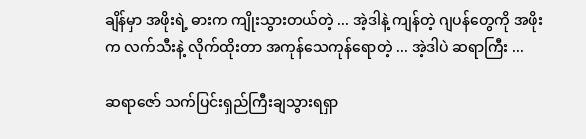ချိန်မှာ အဖိုးရဲ့ ဓားက ကျိုးသွားတယ်တဲ့ ... အဲ့ဒါနဲ့ ကျန်တဲ့ ဂျပန်တွေကို အဖိုးက လက်သီးနဲ့ လိုက်ထိုးတာ အကုန်သေကုန်ရောတဲ့ ... အဲ့ဒါပဲ ဆရာကြီး ...

ဆရာဇော် သက်ပြင်းရှည်ကြီးချသွားရရှာ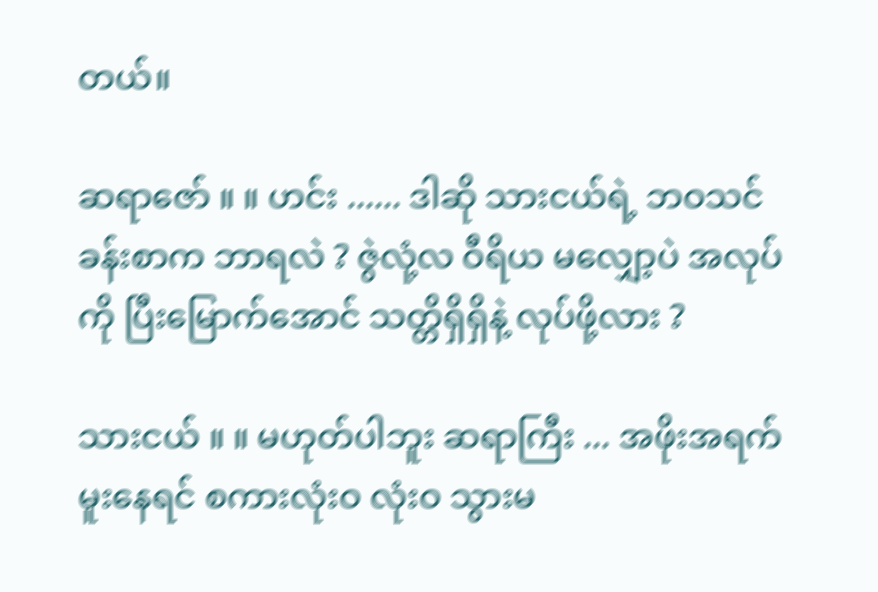တယ်။

ဆရာဇော် ။ ။ ဟင်း ...... ဒါဆို သားငယ်ရဲ့ ဘဝသင်ခန်းစာက ဘာရလဲ ? ဇွဲလုံ့လ ဝီရိယ မလျှော့ပဲ အလုပ်ကို ပြီးမြောက်အောင် သတ္တိရှိရှိနဲ့ လုပ်ဖို့လား ?

သားငယ် ။ ။ မဟုတ်ပါဘူး ဆရာကြီး ... အဖိုးအရက်မူးနေရင် စကားလုံးဝ လုံးဝ သွားမ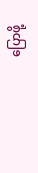ပြောဖို့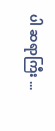ပါ ဆရာကြီး ...